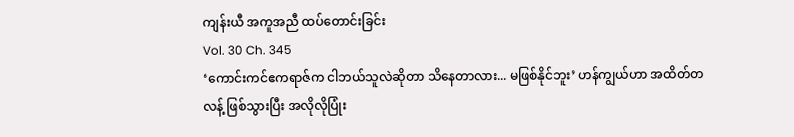ကျန်းယီ အကူအညီ ထပ်တောင်းခြင်း
Vol. 30 Ch. 345
‘ကောင်းကင်ဧကရာဇ်က ငါဘယ်သူလဲဆိုတာ သိနေတာလား... မဖြစ်နိုင်ဘူး’ ဟန်ကျွယ်ဟာ အထိတ်တလန့် ဖြစ်သွားပြီး အလိုလိုပြုံး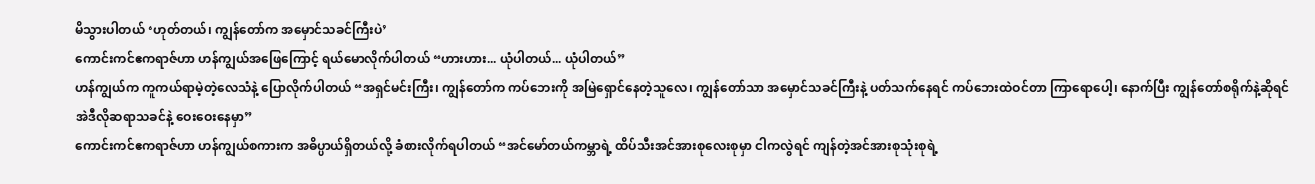မိသွားပါတယ် ‘ဟုတ်တယ်၊ ကျွန်တော်က အမှောင်သခင်ကြီးပဲ’
ကောင်းကင်ဧကရာဇ်ဟာ ဟန်ကျွယ်အဖြေကြောင့် ရယ်မောလိုက်ပါတယ် “ဟားဟား... ယုံပါတယ်... ယုံပါတယ်”
ဟန်ကျွယ်က ကူကယ်ရာမဲ့တဲ့လေသံနဲ့ ပြောလိုက်ပါတယ် “အရှင်မင်းကြီး၊ ကျွန်တော်က ကပ်ဘေးကို အမြဲရှောင်နေတဲ့သူလေ၊ ကျွန်တော်သာ အမှောင်သခင်ကြီးနဲ့ ပတ်သက်နေရင် ကပ်ဘေးထဲဝင်တာ ကြာရောပေါ့၊ နောက်ပြီး ကျွန်တော်စရိုက်နဲ့ဆိုရင် အဲဒီလိုဆရာသခင်နဲ့ ဝေးဝေးနေမှာ”
ကောင်းကင်ဧကရာဇ်ဟာ ဟန်ကျွယ်စကားက အဓိပ္ပာယ်ရှိတယ်လို့ ခံစားလိုက်ရပါတယ် “အင်မော်တယ်ကမ္ဘာရဲ့ ထိပ်သီးအင်အားစုလေးစုမှာ ငါကလွဲရင် ကျန်တဲ့အင်အားစုသုံးစုရဲ့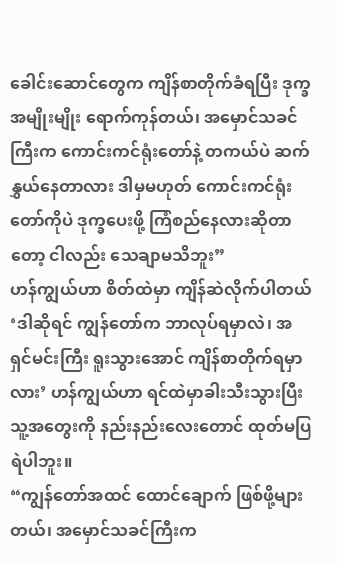ခေါင်းဆောင်တွေက ကျိန်စာတိုက်ခံရပြီး ဒုက္ခအမျိုးမျိုး ရောက်ကုန်တယ်၊ အမှောင်သခင်ကြီးက ကောင်းကင်ရုံးတော်နဲ့ တကယ်ပဲ ဆက်နွှယ်နေတာလား ဒါမှမဟုတ် ကောင်းကင်ရုံးတော်ကိုပဲ ဒုက္ခပေးဖို့ ကြံစည်နေလားဆိုတာတော့ ငါလည်း သေချာမသိဘူး”
ဟန်ကျွယ်ဟာ စိတ်ထဲမှာ ကျိန်ဆဲလိုက်ပါတယ် ‘ဒါဆိုရင် ကျွန်တော်က ဘာလုပ်ရမှာလဲ၊ အရှင်မင်းကြီး ရူးသွားအောင် ကျိန်စာတိုက်ရမှာလား’ ဟန်ကျွယ်ဟာ ရင်ထဲမှာခါးသီးသွားပြီး သူ့အတွေးကို နည်းနည်းလေးတောင် ထုတ်မပြရဲပါဘူး။
“ကျွန်တော်အထင် ထောင်ချောက် ဖြစ်ဖို့များတယ်၊ အမှောင်သခင်ကြီးက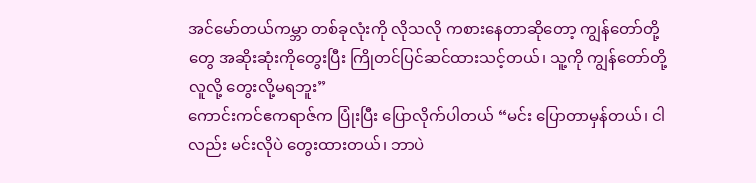အင်မော်တယ်ကမ္ဘာ တစ်ခုလုံးကို လိုသလို ကစားနေတာဆိုတော့ ကျွန်တော်တို့တွေ အဆိုးဆုံးကိုတွေးပြီး ကြိုတင်ပြင်ဆင်ထားသင့်တယ်၊ သူ့ကို ကျွန်တော်တို့လူလို့ တွေးလို့မရဘူး”
ကောင်းကင်ဧကရာဇ်က ပြုံးပြီး ပြောလိုက်ပါတယ် “မင်း ပြောတာမှန်တယ်၊ ငါလည်း မင်းလိုပဲ တွေးထားတယ်၊ ဘာပဲ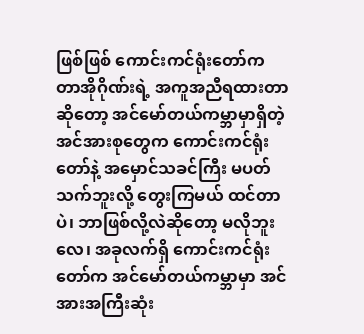ဖြစ်ဖြစ် ကောင်းကင်ရုံးတော်က တာအိုဂိုဏ်းရဲ့ အကူအညီရထားတာဆိုတော့ အင်မော်တယ်ကမ္ဘာမှာရှိတဲ့ အင်အားစုတွေက ကောင်းကင်ရုံးတော်နဲ့ အမှောင်သခင်ကြီး မပတ်သက်ဘူးလို့ တွေးကြမယ် ထင်တာပဲ၊ ဘာဖြစ်လို့လဲဆိုတော့ မလိုဘူးလေ၊ အခုလက်ရှိ ကောင်းကင်ရုံးတော်က အင်မော်တယ်ကမ္ဘာမှာ အင်အားအကြီးဆုံး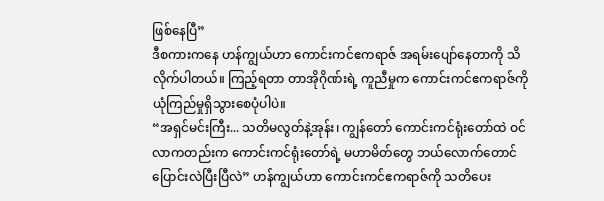ဖြစ်နေပြီ”
ဒီစကားကနေ ဟန်ကျွယ်ဟာ ကောင်းကင်ဧကရာဇ် အရမ်းပျော်နေတာကို သိလိုက်ပါတယ်။ ကြည့်ရတာ တာအိုဂိုဏ်းရဲ့ ကူညီမှုက ကောင်းကင်ဧကရာဇ်ကို ယုံကြည်မှုရှိသွားစေပုံပါပဲ။
“အရှင်မင်းကြီး... သတိမလွတ်နဲ့အုန်း၊ ကျွန်တော် ကောင်းကင်ရုံးတော်ထဲ ဝင်လာကတည်းက ကောင်းကင်ရုံးတော်ရဲ့ မဟာမိတ်တွေ ဘယ်လောက်တောင် ပြောင်းလဲပြီးပြီလဲ” ဟန်ကျွယ်ဟာ ကောင်းကင်ဧကရာဇ်ကို သတိပေး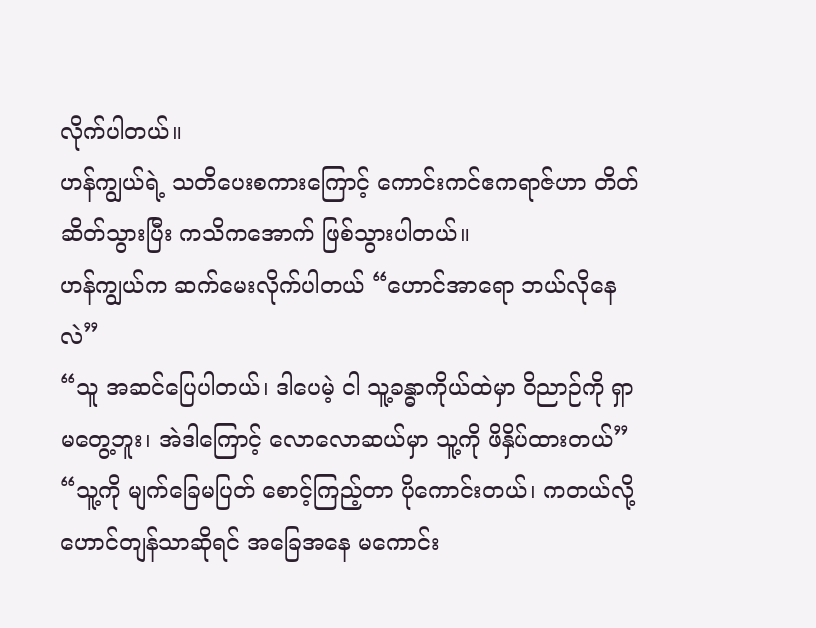လိုက်ပါတယ်။
ဟန်ကျွယ်ရဲ့ သတိပေးစကားကြောင့် ကောင်းကင်ဧကရာဇ်ဟာ တိတ်ဆိတ်သွားပြီး ကသိကအောက် ဖြစ်သွားပါတယ်။
ဟန်ကျွယ်က ဆက်မေးလိုက်ပါတယ် “ဟောင်အာရော ဘယ်လိုနေလဲ”
“သူ အဆင်ပြေပါတယ်၊ ဒါပေမဲ့ ငါ သူ့ခန္ဓာကိုယ်ထဲမှာ ဝိညာဉ်ကို ရှာမတွေ့ဘူး၊ အဲဒါကြောင့် လောလောဆယ်မှာ သူ့ကို ဖိနှိပ်ထားတယ်”
“သူ့ကို မျက်ခြေမပြတ် စောင့်ကြည့်တာ ပိုကောင်းတယ်၊ ကတယ်လို့ ဟောင်တျန်သာဆိုရင် အခြေအနေ မကောင်း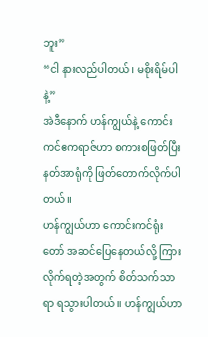ဘူး”
“ငါ နားလည်ပါတယ်၊ မစိုးရိမ်ပါနဲ့”
အဲဒီနောက် ဟန်ကျွယ်နဲ့ ကောင်းကင်ဧကရာဇ်ဟာ စကားစဖြတ်ပြီး နတ်အာရုံကို ဖြတ်တောက်လိုက်ပါတယ်။
ဟန်ကျွယ်ဟာ ကောင်းကင်ရုံးတော် အဆင်ပြေနေတယ်လို့ ကြားလိုက်ရတဲ့အတွက် စိတ်သက်သာရာ ရသွားပါတယ်။ ဟန်ကျွယ်ဟာ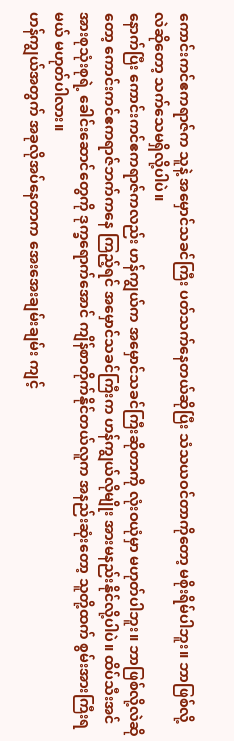ကောင်းကင်ဧကရာဇ်က သူနဲ့ အမှောင်သခင်ကြီး ပတ်သက်နေတယ်ဆိုပြီး သံသယဝင်တာကိုတော့ မစိုးရိမ်ပါဘူး။ ဘာဖြစ်လို့လဲဆိုတော့ သက်သေမရှိလို့ပါပဲ။
နောက်ပြီး ကောင်းကင်ဧကရာဇ်ကလည်း ဟန်ကျွယ်က အမှောင်သခင်ကြီးဆိုတာကို လုံးဝယုံမှာ မဟုတ်ပါဘူး။ ဘာဖြစ်လို့လဲဆိုတော့ ကောင်းကင်ဧကရာဇ်ဘက်ကနေ ကြည့်ရင် အမှောင်သခင်ကြီးက ဟန်ကျွယ်လိုမျိုး အားမနည်းနိုင်လို့ပါပဲ။ ထိပ်သီးအင်အားစုသုံးစုရဲ့ ခေါင်းဆောင်တွေကို ဒုက္ခရောက်အောင် ကျိန်စာတိုက်နိုင်တယ်လူက အနည်းဆုံးတော့ သူတို့ထက် စွမ်းအားကြီးရမယ် မဟုတ်ပါလား။
ဟန်ကျွယ်အတွက် အခုလိုအပ်နေတာက အေးအေးချမ်းချမ်း ကျင့်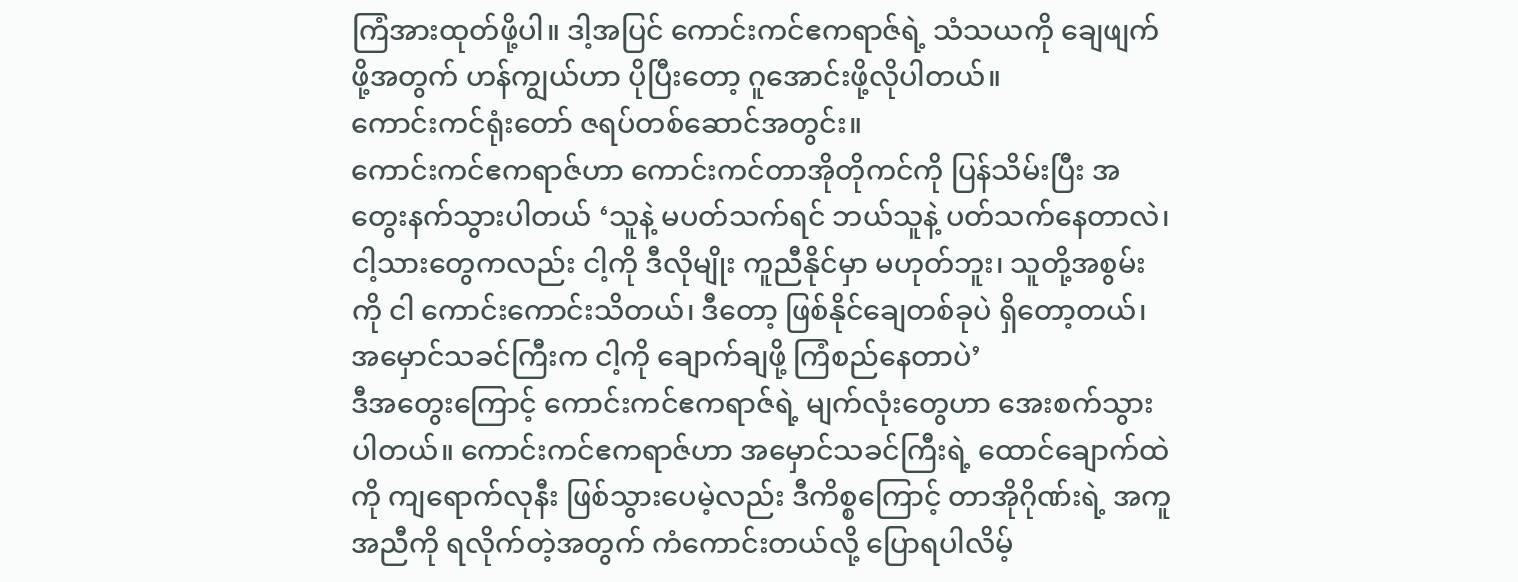ကြံအားထုတ်ဖို့ပါ။ ဒါ့အပြင် ကောင်းကင်ဧကရာဇ်ရဲ့ သံသယကို ချေဖျက်ဖို့အတွက် ဟန်ကျွယ်ဟာ ပိုပြီးတော့ ဂူအောင်းဖို့လိုပါတယ်။
ကောင်းကင်ရုံးတော် ဇရပ်တစ်ဆောင်အတွင်း။
ကောင်းကင်ဧကရာဇ်ဟာ ကောင်းကင်တာအိုတိုကင်ကို ပြန်သိမ်းပြီး အတွေးနက်သွားပါတယ် ‘သူနဲ့ မပတ်သက်ရင် ဘယ်သူနဲ့ ပတ်သက်နေတာလဲ၊ ငါ့သားတွေကလည်း ငါ့ကို ဒီလိုမျိုး ကူညီနိုင်မှာ မဟုတ်ဘူး၊ သူတို့အစွမ်းကို ငါ ကောင်းကောင်းသိတယ်၊ ဒီတော့ ဖြစ်နိုင်ချေတစ်ခုပဲ ရှိတော့တယ်၊ အမှောင်သခင်ကြီးက ငါ့ကို ချောက်ချဖို့ ကြံစည်နေတာပဲ’
ဒီအတွေးကြောင့် ကောင်းကင်ဧကရာဇ်ရဲ့ မျက်လုံးတွေဟာ အေးစက်သွားပါတယ်။ ကောင်းကင်ဧကရာဇ်ဟာ အမှောင်သခင်ကြီးရဲ့ ထောင်ချောက်ထဲကို ကျရောက်လုနီး ဖြစ်သွားပေမဲ့လည်း ဒီကိစ္စကြောင့် တာအိုဂိုဏ်းရဲ့ အကူအညီကို ရလိုက်တဲ့အတွက် ကံကောင်းတယ်လို့ ပြောရပါလိမ့်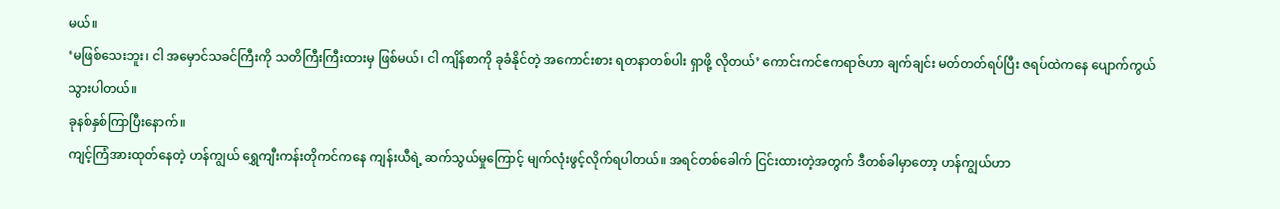မယ်။
‘မဖြစ်သေးဘူး၊ ငါ အမှောင်သခင်ကြီးကို သတိကြီးကြီးထားမှ ဖြစ်မယ်၊ ငါ ကျိန်စာကို ခုခံနိုင်တဲ့ အကောင်းစား ရတနာတစ်ပါး ရှာဖို့ လိုတယ်’ ကောင်းကင်ဧကရာဇ်ဟာ ချက်ချင်း မတ်တတ်ရပ်ပြီး ဇရပ်ထဲကနေ ပျောက်ကွယ်သွားပါတယ်။
ခုနစ်နှစ်ကြာပြီးနောက်။
ကျင့်ကြံအားထုတ်နေတဲ့ ဟန်ကျွယ် ရွှေကျီးကန်းတိုကင်ကနေ ကျန်းယီရဲ့ ဆက်သွယ်မှုကြောင့် မျက်လုံးဖွင့်လိုက်ရပါတယ်။ အရင်တစ်ခေါက် ငြင်းထားတဲ့အတွက် ဒီတစ်ခါမှာတော့ ဟန်ကျွယ်ဟာ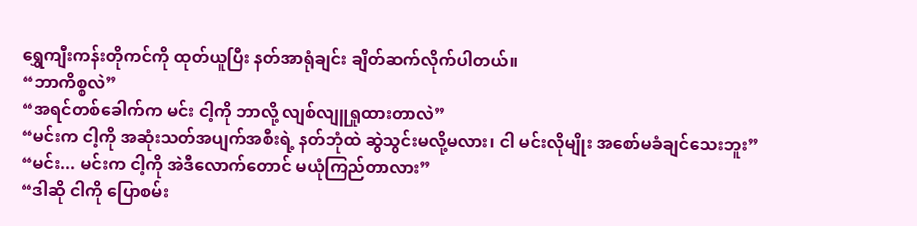ရွှေကျီးကန်းတိုကင်ကို ထုတ်ယူပြီး နတ်အာရုံချင်း ချိတ်ဆက်လိုက်ပါတယ်။
“ဘာကိစ္စလဲ”
“အရင်တစ်ခေါက်က မင်း ငါ့ကို ဘာလို့ လျစ်လျူရှုထားတာလဲ”
“မင်းက ငါ့ကို အဆုံးသတ်အပျက်အစီးရဲ့ နတ်ဘုံထဲ ဆွဲသွင်းမလို့မလား၊ ငါ မင်းလိုမျိုး အစော်မခံချင်သေးဘူး”
“မင်း... မင်းက ငါ့ကို အဲဒီလောက်တောင် မယုံကြည်တာလား”
“ဒါဆို ငါကို ပြောစမ်း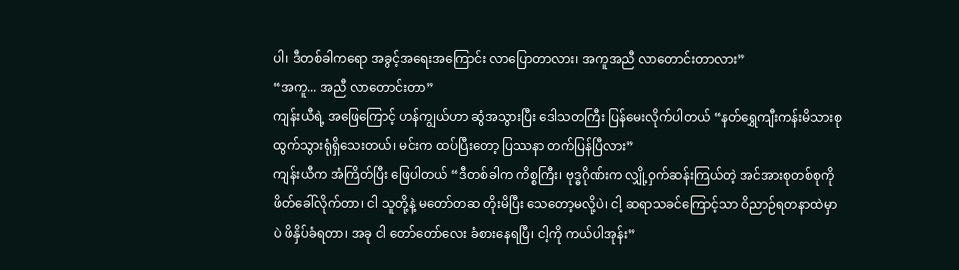ပါ၊ ဒီတစ်ခါကရော အခွင့်အရေးအကြောင်း လာပြောတာလား၊ အကူအညီ လာတောင်းတာလား”
“အကူ... အညီ လာတောင်းတာ”
ကျန်းယီရဲ့ အဖြေကြောင့် ဟန်ကျွယ်ဟာ ဆွံအသွားပြီး ဒေါသတကြီး ပြန်မေးလိုက်ပါတယ် “နတ်ရွှေကျီးကန်းမိသားစု ထွက်သွားရုံရှိသေးတယ်၊ မင်းက ထပ်ပြီးတော့ ပြဿနာ တက်ပြန်ပြီလား”
ကျန်းယီက အံကြိတ်ပြီး ဖြေပါတယ် “ဒီတစ်ခါက ကိစ္စကြီး၊ ဗုဒ္ဓဂိုဏ်းက လျှို့ဝှက်ဆန်းကြယ်တဲ့ အင်အားစုတစ်စုကို ဖိတ်ခေါ်လိုက်တာ၊ ငါ သူတို့နဲ့ မတော်တဆ တိုးမိပြီး သေတော့မလို့ပဲ၊ ငါ့ ဆရာသခင်ကြောင့်သာ ဝိညာဉ်ရတနာထဲမှာပဲ ဖိနှိပ်ခံရတာ၊ အခု ငါ တော်တော်လေး ခံစားနေရပြီ၊ ငါ့ကို ကယ်ပါအုန်း”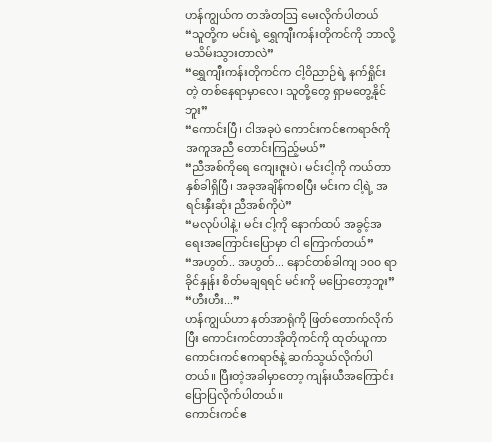ဟန်ကျွယ်က တအံတဩ မေးလိုက်ပါတယ် “သူတို့က မင်းရဲ့ ရွှေကျီးကန်းတိုကင်ကို ဘာလို့ မသိမ်းသွားတာလဲ”
“ရွှေကျီးကန်းတိုကင်က ငါ့ဝိညာဉ်ရဲ့ နက်ရှိုင်းတဲ့ တစ်နေရာမှာလေ၊ သူတို့တွေ ရှာမတွေ့နိုင်ဘူး”
“ကောင်းပြီ၊ ငါအခုပဲ ကောင်းကင်ဧကရာဇ်ကို အကူအညီ တောင်းကြည့်မယ်”
“ညီအစ်ကိုရေ ကျေးဇူးပဲ၊ မင်းငါ့ကို ကယ်တာ နှစ်ခါရှိပြီ၊ အခုအချိန်ကစပြီး မင်းက ငါ့ရဲ့ အရင်းနှီးဆုံး ညီအစ်ကိုပဲ”
“မလုပ်ပါနဲ့၊ မင်း ငါ့ကို နောက်ထပ် အခွင့်အရေးအကြောင်းပြောမှာ ငါ ကြောက်တယ်”
“အဟွတ်.. အဟွတ်... နောင်တစ်ခါကျ ၁၀၀ ရာခိုင်နှုန်း စိတ်မချရရင် မင်းကို မပြောတော့ဘူး”
“ဟီးဟီး...”
ဟန်ကျွယ်ဟာ နတ်အာရုံကို ဖြတ်တောက်လိုက်ပြီး ကောင်းကင်တာအိုတိုကင်ကို ထုတ်ယူကာ ကောင်းကင်ဧကရာဇ်နဲ့ ဆက်သွယ်လိုက်ပါတယ်။ ပြီးတဲ့အခါမှာတော့ ကျန်းယီအကြောင်း ပြောပြလိုက်ပါတယ်။
ကောင်းကင်ဧ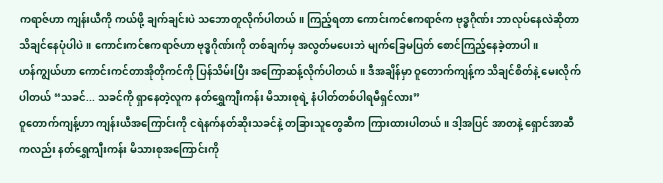ကရာဇ်ဟာ ကျန်းယီကို ကယ်ဖို့ ချက်ချင်းပဲ သဘောတူလိုက်ပါတယ်။ ကြည့်ရတာ ကောင်းကင်ဧကရာဇ်က ဗုဒ္ဓဂိုဏ်း ဘာလုပ်နေလဲဆိုတာ သိချင်နေပုံပါပဲ။ ကောင်းကင်ဧကရာဇ်ဟာ ဗုဒ္ဓဂိုဏ်းကို တစ်ချက်မှ အလွတ်မပေးဘဲ မျက်ခြေမပြတ် စောင်ကြည့်နေခဲ့တာပါ။
ဟန်ကျွယ်ဟာ ကောင်းကင်တာအိုတိုကင်ကို ပြန်သိမ်းပြီး အကြောဆန့်လိုက်ပါတယ်။ ဒီအချိန်မှာ ဝူတောက်ကျန့်က သိချင်စိတ်နဲ့ မေးလိုက်ပါတယ် “သခင်... သခင်ကို ရှာနေတဲ့လူက နတ်ရွှေကျီးကန်း မိသားစုရဲ့ နံပါတ်တစ်ပါရမီရှင်လား”
ဝူတောက်ကျန့်ဟာ ကျန်းယီအကြောင်းကို ငရဲနက်နတ်ဆိုးသခင်နဲ့ တခြားသူတွေဆီက ကြားထားပါတယ်။ ဒါ့အပြင် အာတနဲ့ ရှောင်အာဆီကလည်း နတ်ရွှေကျီးကန်း မိသားစုအကြောင်းကို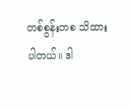တစ်စွန်းတစ သိထားပါတယ်။ ဒါ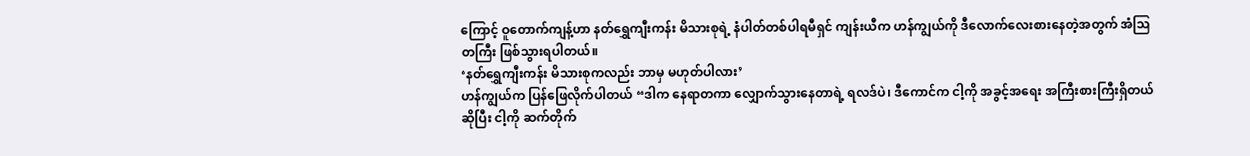ကြောင့် ဝူတောက်ကျန့်ဟာ နတ်ရွှေကျီးကန်း မိသားစုရဲ့ နံပါတ်တစ်ပါရမီရှင် ကျန်းယီက ဟန်ကျွယ်ကို ဒီလောက်လေးစားနေတဲ့အတွက် အံဩတကြီး ဖြစ်သွားရပါတယ်။
‘နတ်ရွှေကျီးကန်း မိသားစုကလည်း ဘာမှ မဟုတ်ပါလား’
ဟန်ကျွယ်က ပြန်ဖြေလိုက်ပါတယ် “ဒါက နေရာတကာ လျှောက်သွားနေတာရဲ့ ရလဒ်ပဲ၊ ဒီကောင်က ငါ့ကို အခွင့်အရေး အကြီးစားကြီးရှိတယ်ဆိုပြီး ငါ့ကို ဆက်တိုက်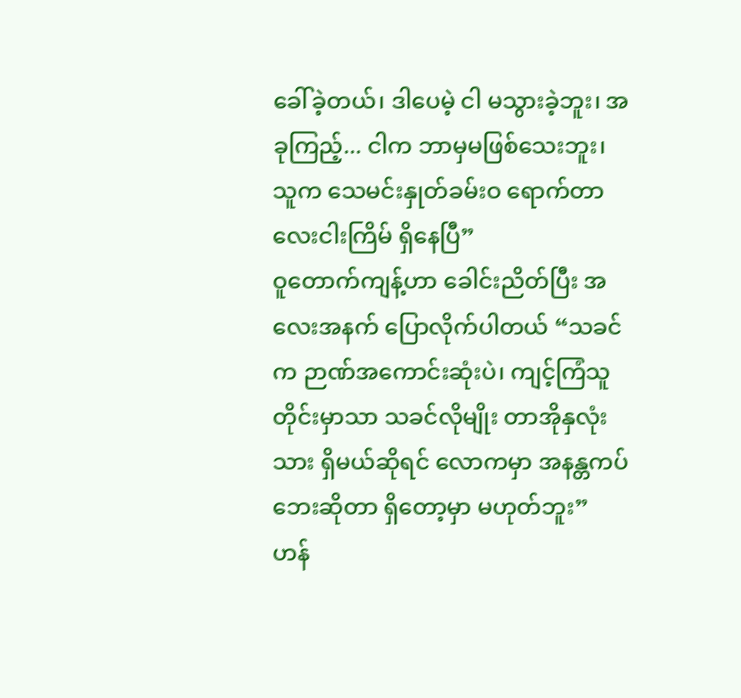ခေါ်ခဲ့တယ်၊ ဒါပေမဲ့ ငါ မသွားခဲ့ဘူး၊ အခုကြည့်... ငါက ဘာမှမဖြစ်သေးဘူး၊ သူက သေမင်းနှုတ်ခမ်းဝ ရောက်တာ လေးငါးကြိမ် ရှိနေပြီ”
ဝူတောက်ကျန့်ဟာ ခေါင်းညိတ်ပြီး အလေးအနက် ပြောလိုက်ပါတယ် “သခင်က ဉာဏ်အကောင်းဆုံးပဲ၊ ကျင့်ကြံသူတိုင်းမှာသာ သခင်လိုမျိုး တာအိုနှလုံးသား ရှိမယ်ဆိုရင် လောကမှာ အနန္တကပ်ဘေးဆိုတာ ရှိတော့မှာ မဟုတ်ဘူး”
ဟန်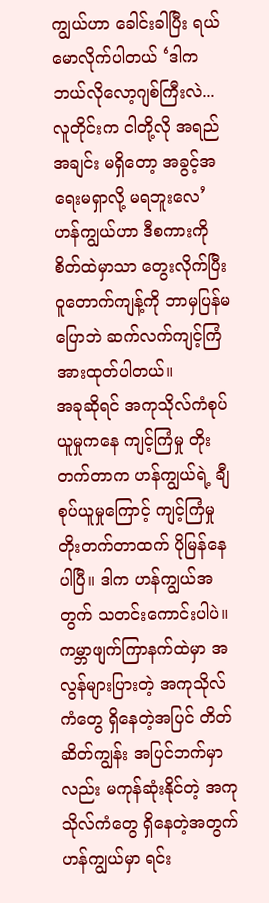ကျွယ်ဟာ ခေါင်းခါပြီး ရယ်မောလိုက်ပါတယ် ‘ဒါက ဘယ်လိုလော့ဂျစ်ကြီးလဲ... လူတိုင်းက ငါတို့လို အရည်အချင်း မရှိတော့ အခွင့်အရေးမရှာလို့ မရဘူးလေ’
ဟန်ကျွယ်ဟာ ဒီစကားကိုစိတ်ထဲမှာသာ တွေးလိုက်ပြီး ဝူတောက်ကျန့်ကို ဘာမှပြန်မပြောဘဲ ဆက်လက်ကျင့်ကြံ အားထုတ်ပါတယ်။
အခုဆိုရင် အကုသိုလ်ကံစုပ်ယူမှုကနေ ကျင့်ကြံမှု တိုးတက်တာက ဟန်ကျွယ်ရဲ့ ချီစုပ်ယူမှုကြောင့် ကျင့်ကြံမှု တိုးတက်တာထက် ပိုမြန်နေပါပြီ။ ဒါက ဟန်ကျွယ်အတွက် သတင်းကောင်းပါပဲ။ ကမ္ဘာဖျက်ကြာနက်ထဲမှာ အလွန်များပြားတဲ့ အကုသိုလ်ကံတွေ ရှိနေတဲ့အပြင် တိတ်ဆိတ်ကျွန်း အပြင်ဘက်မှာလည်း မကုန်ဆုံးနိုင်တဲ့ အကုသိုလ်ကံတွေ ရှိနေတဲ့အတွက် ဟန်ကျွယ်မှာ ရင်း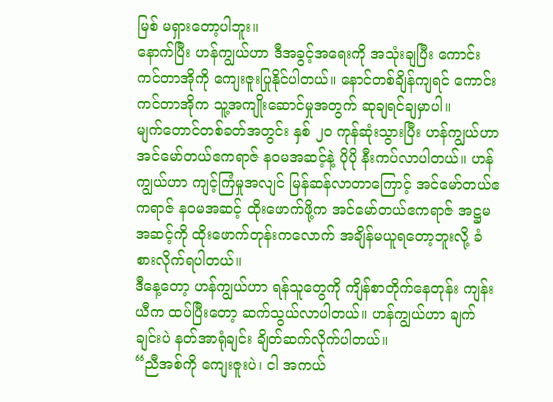မြစ် မရှားတော့ပါဘူး။
နောက်ပြီး ဟန်ကျွယ်ဟာ ဒီအခွင့်အရေးကို အသုံးချပြီး ကောင်းကင်တာအိုကို ကျေးဇူးပြုနိုင်ပါတယ်။ နောင်တစ်ချိန်ကျရင် ကောင်းကင်တာအိုက သူ့အကျိုးဆောင်မှုအတွက် ဆုချရင်ချမှာပါ။
မျက်တောင်တစ်ခတ်အတွင်း နှစ် ၂၀ ကုန်ဆုံးသွားပြီး ဟန်ကျွယ်ဟာ အင်မော်တယ်ဧကရာဇ် နဝမအဆင့်နဲ့ ပိုပို နီးကပ်လာပါတယ်။ ဟန်ကျွယ်ဟာ ကျင့်ကြံမှုအလျင် မြန်ဆန်လာတာကြောင့် အင်မော်တယ်ဧကရာဇ် နဝမအဆင့် ထိုးဖောက်ဖို့က အင်မော်တယ်ဧကရာဇ် အဋ္ဌမအဆင့်ကို ထိုးဖောက်တုန်းကလောက် အချိန်မယူရတော့ဘူးလို့ ခံစားလိုက်ရပါတယ်။
ဒီနေ့တော့ ဟန်ကျွယ်ဟာ ရန်သူတွေကို ကျိန်စာတိုက်နေတုန်း ကျန်းယီက ထပ်ပြီးတော့ ဆက်သွယ်လာပါတယ်။ ဟန်ကျွယ်ဟာ ချက်ချင်းပဲ နတ်အာရုံချင်း ချိတ်ဆက်လိုက်ပါတယ်။
“ညီအစ်ကို ကျေးဇူးပဲ၊ ငါ အကယ်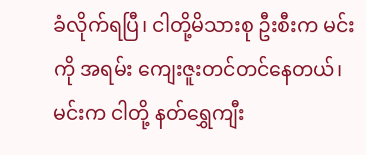ခံလိုက်ရပြီ၊ ငါတို့မိသားစု ဦးစီးက မင်းကို အရမ်း ကျေးဇူးတင်တင်နေတယ်၊ မင်းက ငါတို့ နတ်ရွှေကျီး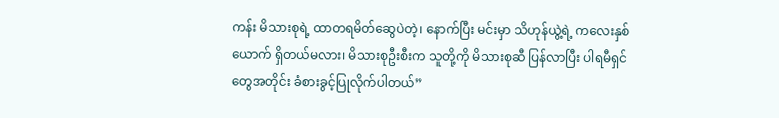ကန်း မိသားစုရဲ့ ထာတရမိတ်ဆွေပဲတဲ့၊ နောက်ပြီး မင်းမှာ သိဟုန်ယွဲ့ရဲ့ ကလေးနှစ်ယောက် ရှိတယ်မလား၊ မိသားစုဦးစီးက သူတို့ကို မိသားစုဆီ ပြန်လာပြီး ပါရမီရှင်တွေအတိုင်း ခံစားခွင့်ပြုလိုက်ပါတယ်”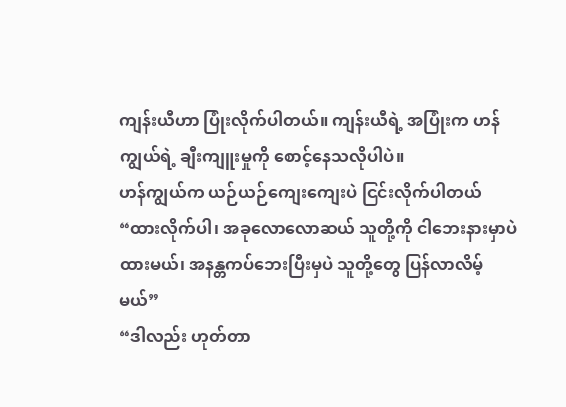ကျန်းယီဟာ ပြုံးလိုက်ပါတယ်။ ကျန်းယီရဲ့ အပြုံးက ဟန်ကျွယ်ရဲ့ ချီးကျူးမှုကို စောင့်နေသလိုပါပဲ။
ဟန်ကျွယ်က ယဉ်ယဉ်ကျေးကျေးပဲ ငြင်းလိုက်ပါတယ် “ထားလိုက်ပါ၊ အခုလောလောဆယ် သူတို့ကို ငါဘေးနားမှာပဲ ထားမယ်၊ အနန္တကပ်ဘေးပြီးမှပဲ သူတို့တွေ ပြန်လာလိမ့်မယ်”
“ဒါလည်း ဟုတ်တာ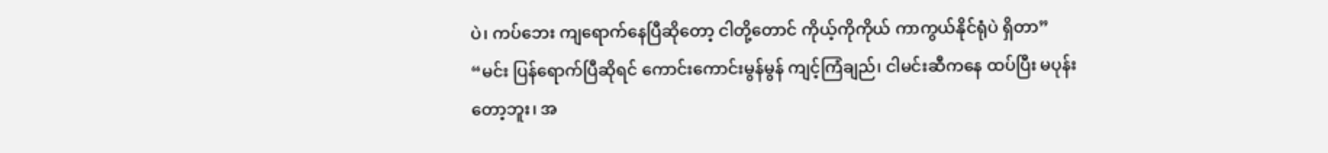ပဲ၊ ကပ်ဘေး ကျရောက်နေပြီဆိုတော့ ငါတို့တောင် ကိုယ့်ကိုကိုယ် ကာကွယ်နိုင်ရုံပဲ ရှိတာ”
“မင်း ပြန်ရောက်ပြီဆိုရင် ကောင်းကောင်းမွန်မွန် ကျင့်ကြံချည်၊ ငါမင်းဆီကနေ ထပ်ပြီး မပုန်းတော့ဘူး၊ အ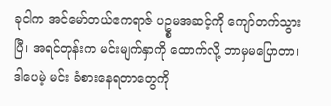ခုငါက အင်မော်တယ်ဧကရာဇ် ပဥ္စမအဆင့်ကို ကျော်တက်သွားပြီ၊ အရင်တုန်းက မင်းမျက်နှာကို ထောက်လို့ ဘာမှမပြောတာ၊ ဒါပေမဲ့ မင်း ခံစားနေရတာတွေကို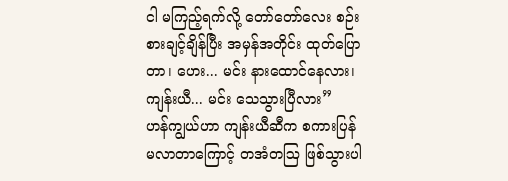ငါ မကြည့်ရက်လို့ တော်တော်လေး စဉ်းစားချင့်ချိန်ပြီး အမှန်အတိုင်း ထုတ်ပြောတာ၊ ဟေး... မင်း နားထောင်နေလား၊ ကျန်းယီ... မင်း သေသွားပြီလား”
ဟန်ကျွယ်ဟာ ကျန်းယီဆီက စကားပြန်မလာတာကြောင့် တအံတဩ ဖြစ်သွားပါ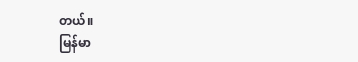တယ်။
မြန်မာ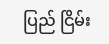ပြည် ငြိမ်း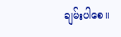ချမ်းပါစေ။